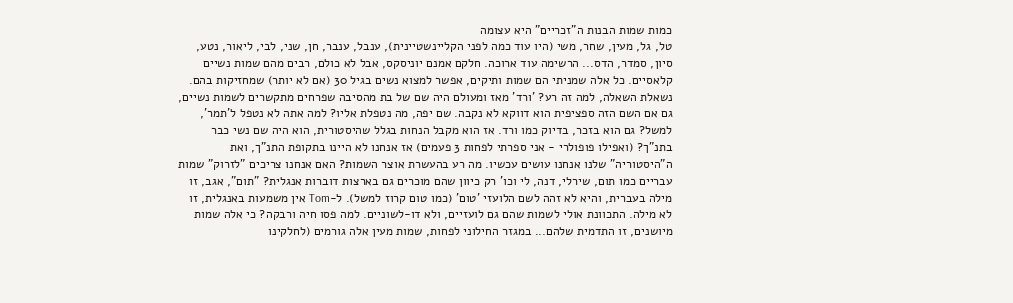כמות שמות הבנות ה"זכריים" היא עצומה
טל, גל, מעין, שחר, משי (היו עוד כמה לפני הקליינשטיינית), ענבל, ענבר, חן, שני, לבי, ליאור, נטע, סיון, סמדר, הדס... הרשימה עוד ארוכה. חלקם אמנם יוניסקס, אבל לא כולם, רבים מהם שמות נשיים קלאסיים. כל אלה שמניתי הם שמות ותיקים, אפשר למצוא נשים בגיל 30 (אם לא יותר) שמחזיקות בהם. נשאלת השאלה, למה זה רע? 'ורד' מאז ומעולם היה שם של בת מהסיבה שפרחים מתקשרים לשמות נשיים, גם אם השם הזה ספציפית הוא דווקא לא נקבה. שם יפה, מה נטפלת אליו? למה אתה לא נטפל ל'תמר', למשל? גם הוא בזכר, בדיוק כמו ורד. אז הוא מקבל הנחות בגלל שהיסטורית, הוא היה שם נשי כבר בתנ"ך? (ואפילו פופולרי - אני ספרתי לפחות 3 פעמים) אז אנחנו לא היינו בתקופת התנ"ך, ואת ה"היסטוריה" שלנו אנחנו עושים עכשיו. מה רע בהעשרת אוצר השמות? האם אנחנו צריכים "לזרוק" שמות עבריים כמו תום, שירלי, דנה, לי וכו' רק כיוון שהם מוכרים גם בארצות דוברות אנגלית? "תום", אגב, זו מילה בעברית, והיא לא זהה לשם הלועזי 'טום' (כמו טום קרוז למשל). ל-Tom אין משמעות באנגלית, זו לא מילה. התכוונת אולי לשמות שהם גם לועזיים, ולא דו-לשוניים. למה פסו חיה ורבקה? כי אלה שמות מיושנים, זו התדמית שלהם... במגזר החילוני לפחות, שמות מעין אלה גורמים (לחלקינו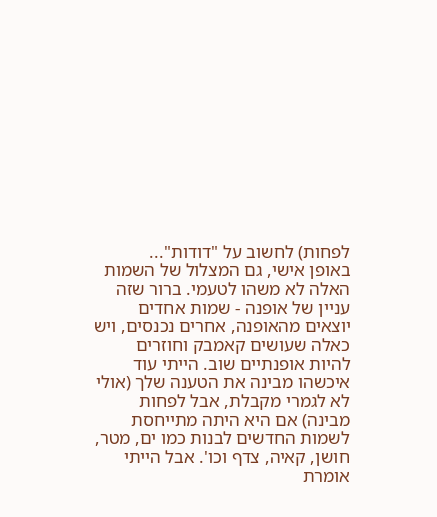לפחות) לחשוב על "דודות"...
באופן אישי, גם המצלול של השמות האלה לא משהו לטעמי. ברור שזה עניין של אופנה - שמות אחדים יוצאים מהאופנה, אחרים נכנסים, ויש כאלה שעושים קאמבק וחוזרים להיות אופנתיים שוב. הייתי עוד איכשהו מבינה את הטענה שלך (אולי לא לגמרי מקבלת, אבל לפחות מבינה) אם היא היתה מתייחסת לשמות החדשים לבנות כמו ים, מטר, חושן, קאיה, צדף וכו'. אבל הייתי אומרת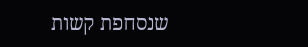שנסחפת קשות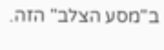ב"מסע הצלב" הזה.